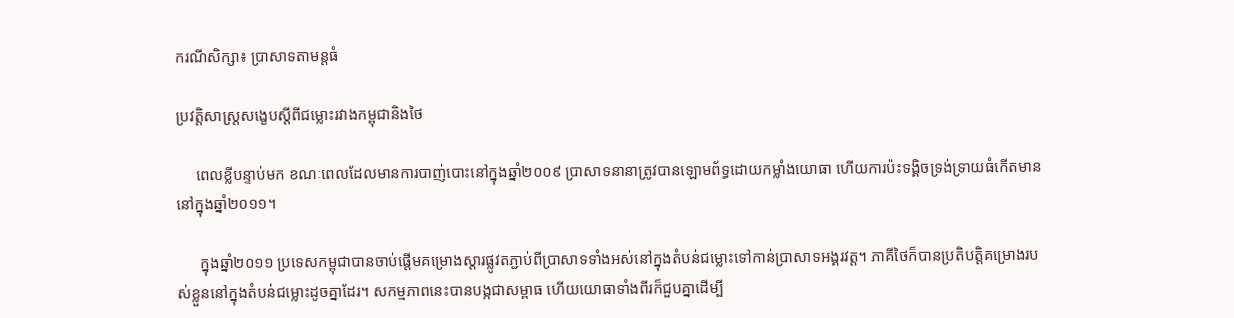ករណីសិក្សា៖ ប្រាសាទតាមន្តធំ

ប្រវត្តិសាស្ត្រសង្ខេបស្តីពីជម្លោះរវាងកម្ពុជានិងថៃ

     ពេលខ្លីបន្ទាប់មក ខណៈពេលដែលមានការបាញ់បោះនៅក្នុងឆ្នាំ២០០៩ ប្រាសាទនានាត្រូវបានឡោមព័ទ្ធដោយកម្លាំងយោធា ហើយការប៉ះទង្គិចទ្រង់ទ្រាយធំកើតមាននៅក្នុងឆ្នាំ២០១១។

      ក្នុងឆ្នាំ២០១១ ប្រទេសកម្ពុជាបានចាប់ផ្តើមគម្រោងស្តារផ្លូវតភ្ជាប់ពីប្រាសាទទាំងអស់នៅក្នុងតំបន់ជម្លោះទៅកាន់ប្រាសាទអង្គរវត្ត។ ភាគីថៃក៏បានប្រតិបត្តិគម្រោងរបស់ខ្លួននៅក្នុងតំបន់ជម្លោះដូចគ្នាដែរ។ សកម្មភាពនេះបានបង្កជាសម្ពាធ ហើយយោធាទាំងពីរក៏ជួបគ្នាដើម្បី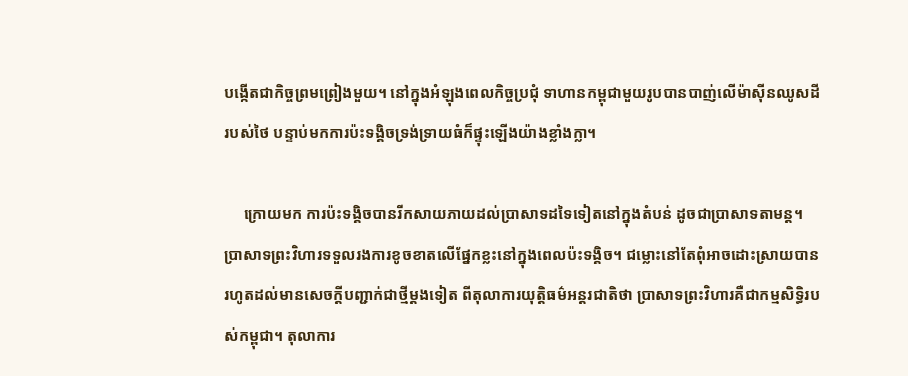បង្កើតជាកិច្ចព្រមព្រៀងមួយ។ នៅក្នុងអំឡុងពេលកិច្ចប្រជុំ ទាហានកម្ពុជាមួយរូបបានបាញ់លើម៉ាស៊ីនឈូសដីរបស់ថៃ បន្ទាប់មកការប៉ះទង្គិចទ្រង់ទ្រាយធំក៏ផ្ទុះឡើងយ៉ាងខ្លាំងក្លា។

     ក្រោយមក ការប៉ះទង្គិចបានរីកសាយភាយដល់ប្រាសាទដទៃទៀតនៅក្នុងតំបន់ ដូចជាប្រាសាទតាមន្ត។ ប្រាសាទព្រះវិហារទទួលរងការខូចខាតលើផ្នែកខ្លះនៅក្នុងពេលប៉ះទង្គិច។ ជម្លោះនៅតែពុំអាចដោះស្រាយបានរហូតដល់មានសេចក្តីបញ្ជាក់ជាថ្មីម្តងទៀត ពីតុលាការយុត្តិធម៌អន្តរជាតិថា ប្រាសាទព្រះវិហារគឺជាកម្មសិទ្ធិរបស់កម្ពុជា។ តុលាការ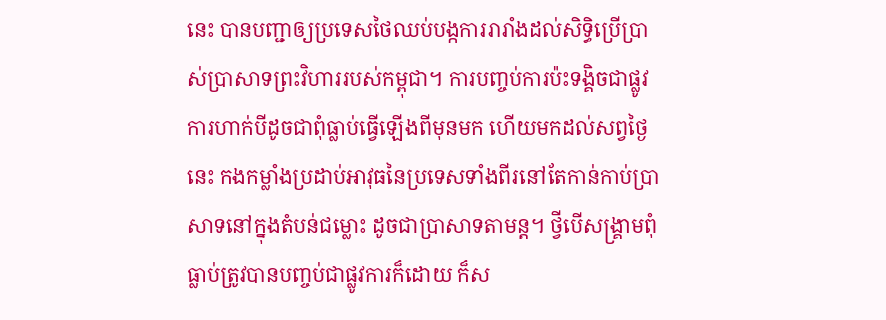នេះ បានបញ្ជាឲ្យប្រទេសថៃឈប់បង្កការរារាំងដល់សិទ្ធិប្រើប្រាស់ប្រាសាទព្រះវិហាររបស់កម្ពុជា។ ការបញ្ចប់ការប៉ះទង្គិចជាផ្លូវការហាក់បីដូចជាពុំធ្លាប់ធ្វើឡើងពីមុនមក ហើយមកដល់សព្វថ្ងៃនេះ កងកម្លាំងប្រដាប់អាវុធនៃប្រទេសទាំងពីរនៅតែកាន់កាប់ប្រាសាទនៅក្នុងតំបន់ជម្លោះ ដូចជាប្រាសាទតាមន្ត។ ថ្វីបើសង្គ្រាមពុំធ្លាប់ត្រូវបានបញ្ចប់ជាផ្លូវការក៏ដោយ ក៏ស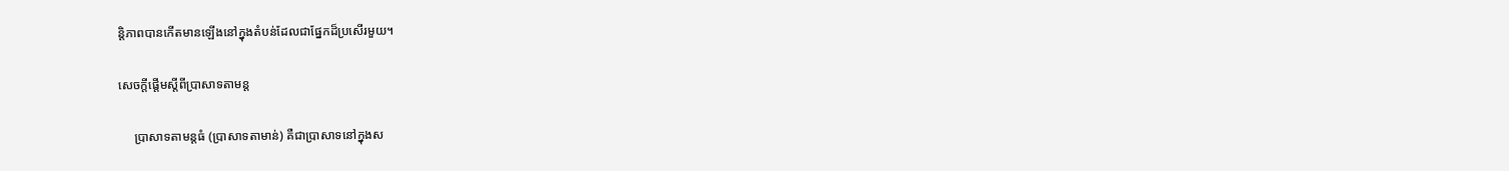ន្តិភាពបានកើតមានឡើងនៅក្នុងតំបន់ដែលជាផ្នែកដ៏ប្រសើរមួយ។

សេចក្តីផ្តើមស្តីពីប្រាសាទតាមន្ត

     ប្រាសាទតាមន្តធំ (ប្រាសាទតាមាន់) គឺជាប្រាសាទនៅក្នុងស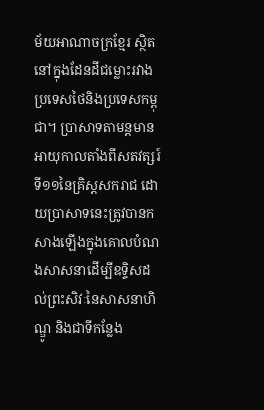ម័យអាណាចក្រខ្មែរ ស្ថិតនៅក្នុងដែនដីជម្លោះរវាងប្រទេសថៃនិងប្រទេសកម្ពុជា។ ប្រាសាទតាមន្តមានអាយុកាលតាំងពីសតវត្សរ៍ទី១១នៃគ្រិស្តសករាជ ដោយប្រាសាទនេះត្រូវបានកសាងឡើងក្នុងគោលបំណងសាសនាដើម្បីឧទ្ទិសដល់ព្រះសិវៈនៃសាសនាហិណ្ឌូ និងជាទីកន្លែង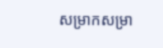សម្រាកសម្រា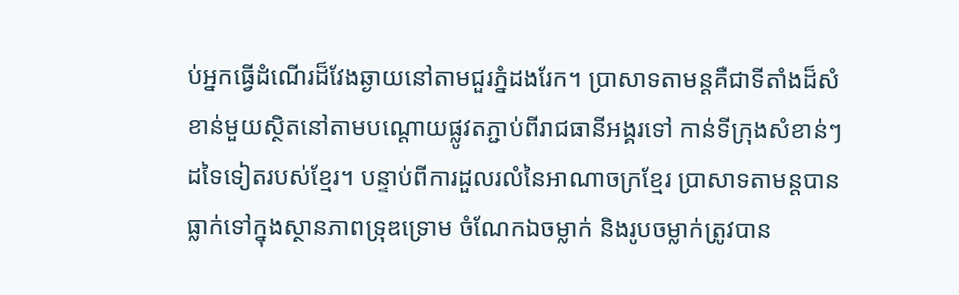ប់អ្នកធ្វើដំណើរដ៏វែងឆ្ងាយនៅតាមជួរភ្នំដងរែក។ ប្រាសាទតាមន្តគឺជាទីតាំងដ៏សំខាន់មួយស្ថិតនៅតាមបណ្តោយផ្លូវតភ្ជាប់ពីរាជធានីអង្គរទៅ កាន់ទីក្រុងសំខាន់ៗដទៃទៀតរបស់ខ្មែរ។ បន្ទាប់ពីការដួលរលំនៃអាណាចក្រខ្មែរ ប្រាសាទតាមន្តបានធ្លាក់ទៅក្នុងស្ថានភាពទ្រុឌទ្រោម ចំណែកឯចម្លាក់ និងរូបចម្លាក់ត្រូវបាន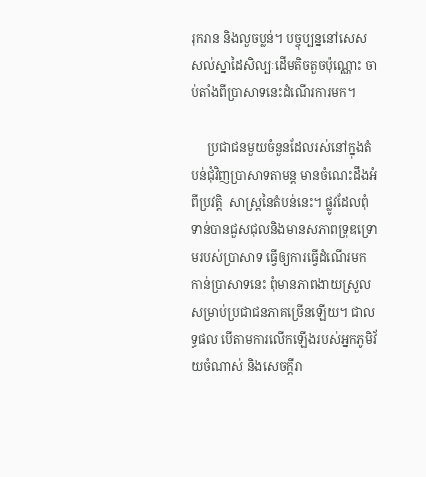រុករាន និងលួចប្លន់។ បច្ចុប្បន្ននៅសេសសល់ស្នាដៃសិល្បៈដើមតិចតួចប៉ុណ្ណោះ ចាប់តាំងពីប្រាសាទនេះដំណើរការមក។

     ប្រជាជនមួយចំនួនដែលរស់នៅក្នុងតំបន់ជុំវិញប្រាសាទតាមន្ត មានចំណេះដឹងអំពីប្រវត្តិ  សាស្ត្រនៃតំបន់នេះ។ ផ្លូវដែលពុំទាន់បានជួសជុលនិងមានសភាពទ្រុឌទ្រោមរបស់ប្រាសាទ ធ្វើឲ្យការធ្វើដំណើរមកកាន់ប្រាសាទនេះ ពុំមានភាពងាយស្រួលសម្រាប់ប្រជាជនភាគច្រើនឡើយ។ ជាលទ្ធផល បើតាមការលើកឡើងរបស់អ្នកភូមិវ័យចំណាស់ និងសេចក្តីរា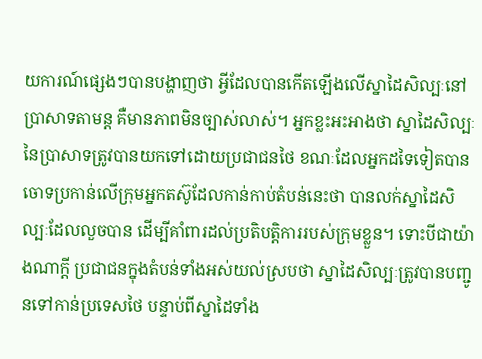យការណ៍ផ្សេងៗបានបង្ហាញថា អ្វីដែលបានកើតឡើងលើស្នាដៃសិល្បៈនៅប្រាសាទតាមន្ត គឺមានភាពមិនច្បាស់លាស់។ អ្នកខ្លះអះអាងថា ស្នាដៃសិល្បៈនៃប្រាសាទត្រូវបានយកទៅដោយប្រជាជនថៃ ខណៈដែលអ្នកដទៃទៀតបានចោទប្រកាន់លើក្រុមអ្នកតស៊ូដែលកាន់កាប់តំបន់នេះថា បានលក់ស្នាដៃសិល្បៈដែលលួចបាន ដើម្បីគាំពារដល់ប្រតិបត្តិការរបស់ក្រុមខ្លួន។ ទោះបីជាយ៉ាងណាក្តី ប្រជាជនក្នុងតំបន់ទាំងអស់យល់ស្របថា ស្នាដៃសិល្បៈត្រូវបានបញ្ជូនទៅកាន់ប្រទេសថៃ បន្ទាប់ពីស្នាដៃទាំង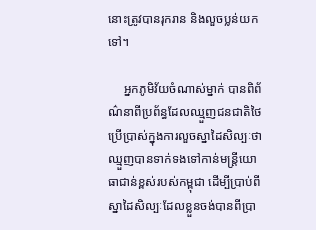នោះត្រូវបានរុករាន និងលួចប្លន់យកទៅ។

     អ្នកភូមិវ័យចំណាស់ម្នាក់ បានពិព័ណ៌នាពីប្រព័ន្ធដែលឈ្មួញជនជាតិថៃប្រើប្រាស់ក្នុងការលួចស្នាដៃសិល្បៈថា ឈ្មួញបានទាក់ទងទៅកាន់មន្ត្រីយោធាជាន់ខ្ពស់របស់កម្ពុជា ដើម្បីប្រាប់ពីស្នាដៃសិល្បៈដែលខ្លួនចង់បានពីប្រា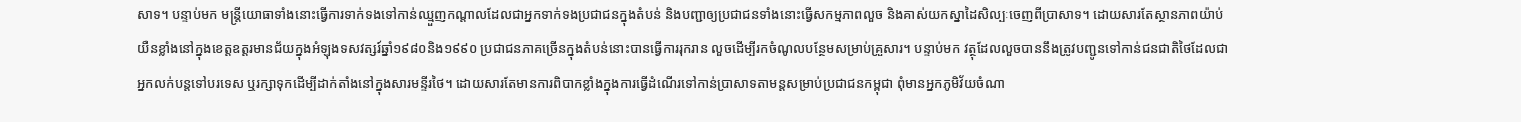សាទ។ បន្ទាប់មក មន្ត្រីយោធាទាំងនោះធ្វើការទាក់ទងទៅកាន់ឈ្មួញកណ្តាលដែលជាអ្នកទាក់ទងប្រជាជនក្នុងតំបន់ និងបញ្ជាឲ្យប្រជាជនទាំងនោះធ្វើសកម្មភាពលួច និងគាស់យកស្នាដៃសិល្បៈចេញពីប្រាសាទ។ ដោយសារតែស្ថានភាពយ៉ាប់យឺនខ្លាំងនៅក្នុងខេត្តឧត្តរមានជ័យក្នុងអំឡុងទសវត្សរ៍ឆ្នាំ១៩៨០និង១៩៩០ ប្រជាជនភាគច្រើនក្នុងតំបន់នោះបានធ្វើការរុករាន លួចដើម្បីរកចំណូលបន្ថែមសម្រាប់គ្រួសារ។ បន្ទាប់មក វត្ថុដែលលួចបាននឹងត្រូវបញ្ជូនទៅកាន់ជនជាតិថៃដែលជាអ្នកលក់បន្តទៅបរទេស ឬរក្សាទុកដើម្បីដាក់តាំងនៅក្នុងសារមន្ទីរថៃ។ ដោយសារតែមានការពិបាកខ្លាំងក្នុងការធ្វើដំណើរទៅកាន់ប្រាសាទតាមន្តសម្រាប់ប្រជាជនកម្ពុជា ពុំមានអ្នកភូមិវ័យចំណា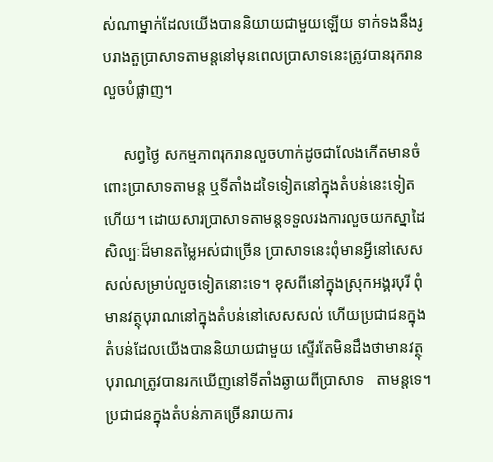ស់ណាម្នាក់ដែលយើងបាននិយាយជាមួយឡើយ ទាក់ទងនឹងរូបរាងតួប្រាសាទតាមន្តនៅមុនពេលប្រាសាទនេះត្រូវបានរុករានលួចបំផ្លាញ។

     សព្វថ្ងៃ សកម្មភាពរុករានលួចហាក់ដូចជាលែងកើតមានចំពោះប្រាសាទតាមន្ត ឬទីតាំងដទៃទៀតនៅក្នុងតំបន់នេះទៀតហើយ។ ដោយសារប្រាសាទតាមន្តទទួលរងការលួចយកស្នាដៃសិល្បៈដ៏មានតម្លៃអស់ជាច្រើន ប្រាសាទនេះពុំមានអ្វីនៅសេសសល់សម្រាប់លួចទៀតនោះទេ។ ខុសពីនៅក្នុងស្រុកអង្គរបុរី ពុំមានវត្ថុបុរាណនៅក្នុងតំបន់នៅសេសសល់ ហើយប្រជាជនក្នុងតំបន់ដែលយើងបាននិយាយជាមួយ ស្ទើរតែមិនដឹងថាមានវត្ថុបុរាណត្រូវបានរកឃើញនៅទីតាំងឆ្ងាយពីប្រាសាទ   តាមន្តទេ។ ប្រជាជនក្នុងតំបន់ភាគច្រើនរាយការ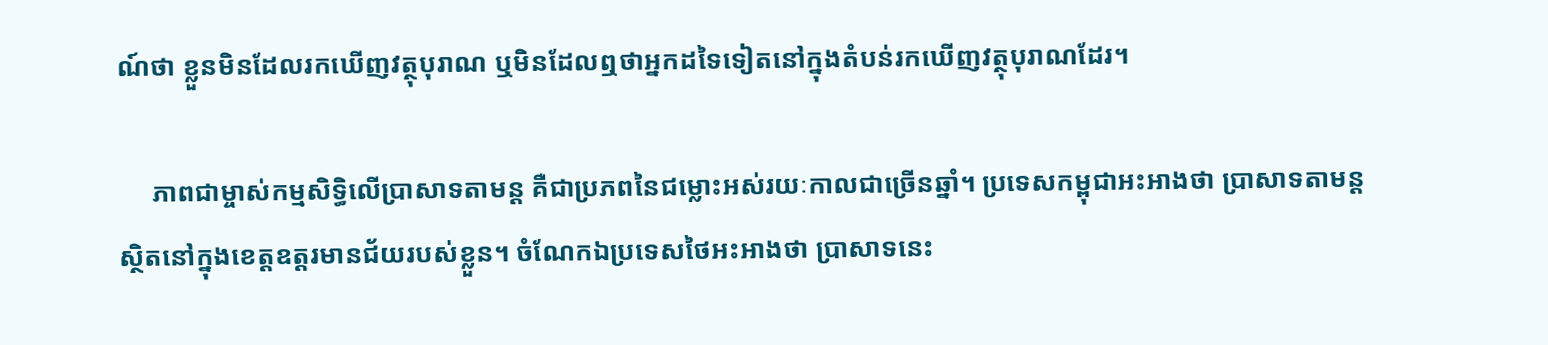ណ៍ថា ខ្លួនមិនដែលរកឃើញវត្ថុបុរាណ ឬមិនដែលឮថាអ្នកដទៃទៀតនៅក្នុងតំបន់រកឃើញវត្ថុបុរាណដែរ។

     ភាពជាម្ចាស់កម្មសិទ្ធិលើប្រាសាទតាមន្ត គឺជាប្រភពនៃជម្លោះអស់រយៈកាលជាច្រើនឆ្នាំ។ ប្រទេសកម្ពុជាអះអាងថា ប្រាសាទតាមន្តស្ថិតនៅក្នុងខេត្តឧត្តរមានជ័យរបស់ខ្លួន។ ចំណែកឯប្រទេសថៃអះអាងថា ប្រាសាទនេះ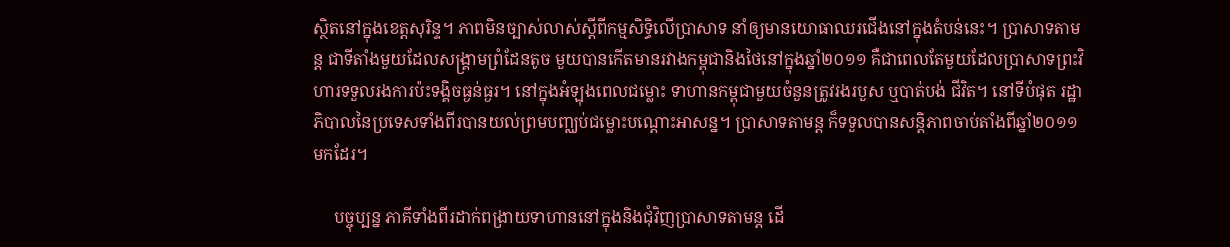ស្ថិតនៅក្នុងខេត្តសុរិន្ទ។ ភាពមិនច្បាស់លាស់ស្តីពីកម្មសិទ្ធិលើប្រាសាទ នាំឲ្យមានយោធាឈរជើងនៅក្នុងតំបន់នេះ។ ប្រាសាទតាមន្ត ជាទីតាំងមួយដែលសង្គ្រាមព្រំដែនតូច មួយបានកើតមានរវាងកម្ពុជានិងថៃនៅក្នុងឆ្នាំ២០១១ គឺជាពេលតែមួយដែលប្រាសាទព្រះវិហារទទួលរងការប៉ះទង្គិចធ្ងន់ធ្ងរ។ នៅក្នុងអំឡុងពេលជម្លោះ ទាហានកម្ពុជាមួយចំនួនត្រូវរងរបួស ឬបាត់បង់ ជីវិត។ នៅទីបំផុត រដ្ឋាភិបាលនៃប្រទេសទាំងពីរបានយល់ព្រមបញ្ឈប់ជម្លោះបណ្តោះអាសន្ន។ ប្រាសាទតាមន្ត ក៏ទទួលបានសន្តិភាពចាប់តាំងពីឆ្នាំ២០១១មកដែរ។

     បច្ចុប្បន្ន ភាគីទាំងពីរដាក់ពង្រាយទាហាននៅក្នុងនិងជុំវិញប្រាសាទតាមន្ត ដើ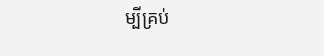ម្បីគ្រប់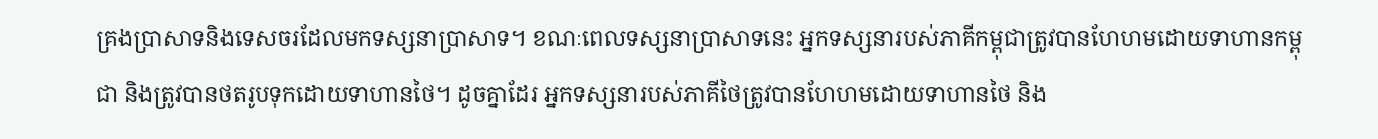គ្រងប្រាសាទនិងទេសចរដែលមកទស្សនាប្រាសាទ។ ខណៈពេលទស្សនាប្រាសាទនេះ អ្នកទស្សនារបស់ភាគីកម្ពុជាត្រូវបានហែហមដោយទាហានកម្ពុជា និងត្រូវបានថតរូបទុកដោយទាហានថៃ។ ដូចគ្នាដែរ អ្នកទស្សនារបស់ភាគីថៃត្រូវបានហែហមដោយទាហានថៃ និង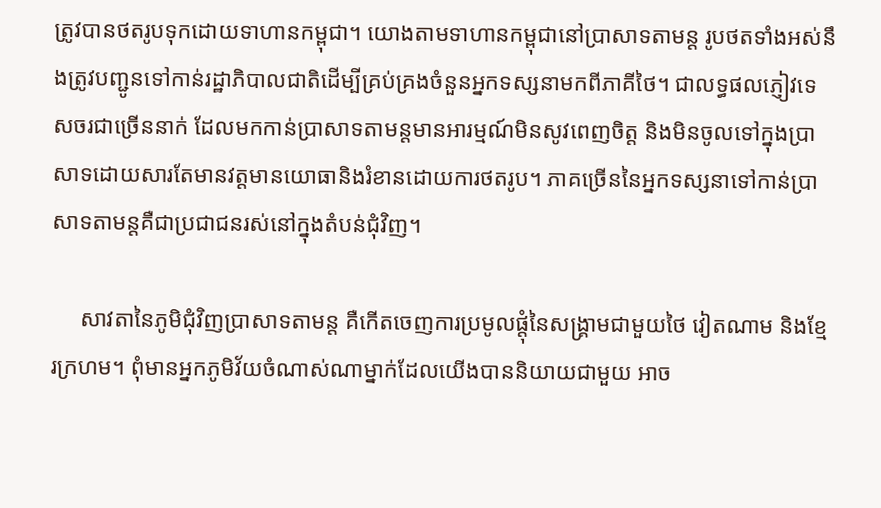ត្រូវបានថតរូបទុកដោយទាហានកម្ពុជា។ យោងតាមទាហានកម្ពុជានៅប្រាសាទតាមន្ត រូបថតទាំងអស់នឹងត្រូវបញ្ជូនទៅកាន់រដ្ឋាភិបាលជាតិដើម្បីគ្រប់គ្រងចំនួនអ្នកទស្សនាមកពីភាគីថៃ។ ជាលទ្ធផលភ្ញៀវទេសចរជាច្រើននាក់ ដែលមកកាន់ប្រាសាទតាមន្តមានអារម្មណ៍មិនសូវពេញចិត្ត និងមិនចូលទៅក្នុងប្រាសាទដោយសារតែមានវត្តមានយោធានិងរំខានដោយការថតរូប។ ភាគច្រើននៃអ្នកទស្សនាទៅកាន់ប្រាសាទតាមន្តគឺជាប្រជាជនរស់នៅក្នុងតំបន់ជុំវិញ។

     សាវតានៃភូមិជុំវិញប្រាសាទតាមន្ត គឺកើតចេញការប្រមូលផ្តុំនៃសង្គ្រាមជាមួយថៃ វៀតណាម និងខ្មែរក្រហម។ ពុំមានអ្នកភូមិវ័យចំណាស់ណាម្នាក់ដែលយើងបាននិយាយជាមួយ អាច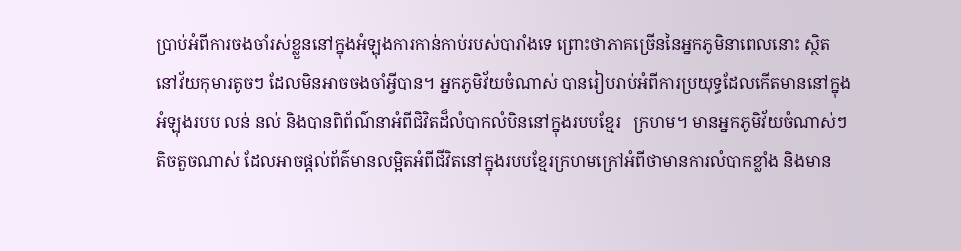ប្រាប់អំពីការចងចាំរស់ខ្លួននៅក្នុងអំឡុងការកាន់កាប់របស់បារាំងទេ ព្រោះថាភាគច្រើននៃអ្នកភូមិនាពេលនោះ ស្ថិតនៅវ័យកុមារតូចៗ ដែលមិនអាចចងចាំអ្វីបាន។ អ្នកភូមិវ័យចំណាស់ បានរៀបរាប់អំពីការប្រយុទ្ធដែលកើតមាននៅក្នុងអំឡុងរបប លន់ នល់ និងបានពិព័ណ៌នាអំពីជិវិតដ៏លំបាកលំបិននៅក្នុងរបបខ្មែរ   ក្រហម។ មានអ្នកភូមិវ័យចំណាស់ៗតិចតួចណាស់ ដែលអាចផ្តល់ព័ត៌មានលម្អិតអំពីជីវិតនៅក្នុងរបបខ្មែរក្រហមក្រៅអំពីថាមានការលំបាកខ្លាំង និងមាន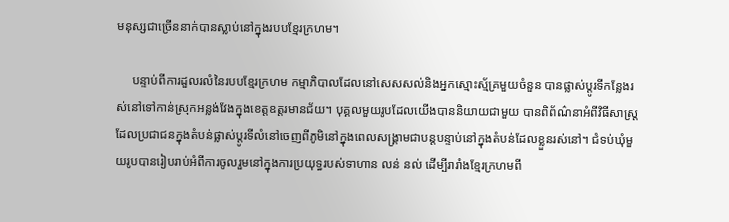មនុស្សជាច្រើននាក់បានស្លាប់នៅក្នុងរបបខ្មែរក្រហម។

     បន្ទាប់ពីការដួលរលំនៃរបបខ្មែរក្រហម កម្មាភិបាលដែលនៅសេសសល់និងអ្នកស្មោះស្ម័គ្រមួយចំនួន បានផ្លាស់ប្តូរទីកន្លែងរស់នៅទៅកាន់ស្រុកអន្លង់វែងក្នុងខេត្តឧត្តរមានជ័យ។ បុគ្គលមួយរូបដែលយើងបាននិយាយជាមួយ បានពិព័ណ៌នាអំពីវិធីសាស្ត្រដែលប្រជាជនក្នុងតំបន់ផ្លាស់ប្តូរទីលំនៅចេញពីភូមិនៅក្នុងពេលសង្គ្រាមជាបន្តបន្ទាប់នៅក្នុងតំបន់ដែលខ្លួនរស់នៅ។ ជំទប់ឃុំមួយរូបបានរៀបរាប់អំពីការចូលរួមនៅក្នុងការប្រយុទ្ធរបស់ទាហាន លន់ នល់ ដើម្បីរារាំងខ្មែរក្រហមពី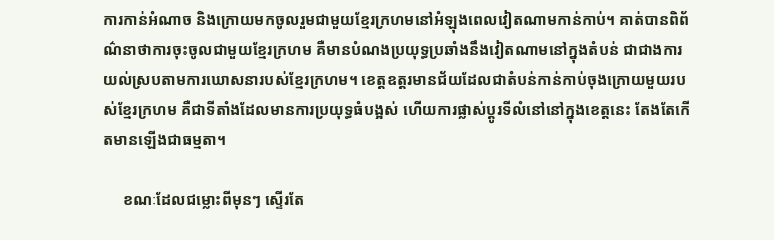ការកាន់អំណាច និងក្រោយមកចូលរួមជាមួយខ្មែរក្រហមនៅអំឡុងពេលវៀតណាមកាន់កាប់។ គាត់បានពិព័ណ៌នាថាការចុះចូលជាមួយខ្មែរក្រហម គឺមានបំណងប្រយុទ្ធប្រឆាំងនឹងវៀតណាមនៅក្នុងតំបន់ ជាជាងការយល់ស្របតាមការឃោសនារបស់ខ្មែរក្រហម។ ខេត្តឧត្តរមានជ័យដែលជាតំបន់កាន់កាប់ចុងក្រោយមួយរបស់ខ្មែរក្រហម គឺជាទីតាំងដែលមានការប្រយុទ្ធធំបង្អស់ ហើយការផ្លាស់ប្តូរទីលំនៅនៅក្នុងខេត្តនេះ តែងតែកើតមានឡើងជាធម្មតា។

     ខណៈដែលជម្លោះពីមុនៗ ស្ទើរតែ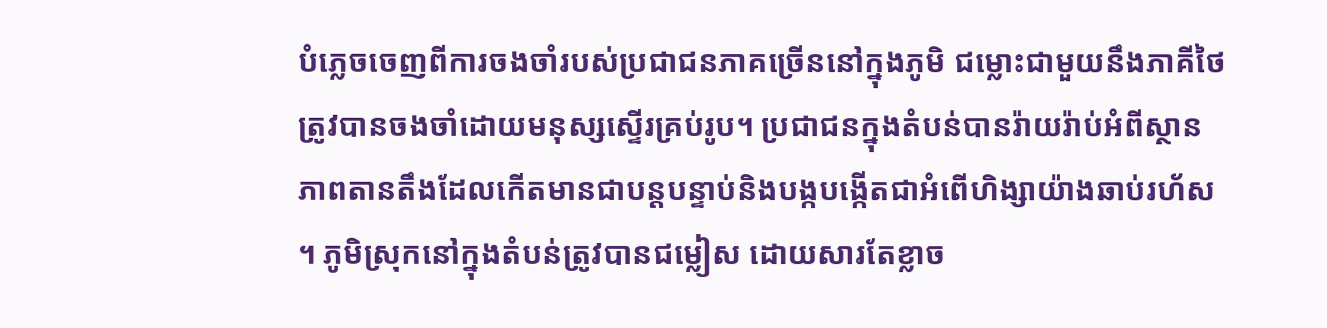បំភ្លេចចេញពីការចងចាំរបស់ប្រជាជនភាគច្រើននៅក្នុងភូមិ ជម្លោះជាមួយនឹងភាគីថៃត្រូវបានចងចាំដោយមនុស្សស្ទើរគ្រប់រូប។ ប្រជាជនក្នុងតំបន់បានរ៉ាយរ៉ាប់អំពីស្ថានភាពតានតឹងដែលកើតមានជាបន្តបន្ទាប់និងបង្កបង្កើតជាអំពើហិង្សាយ៉ាងឆាប់រហ័ស។ ភូមិស្រុកនៅក្នុងតំបន់ត្រូវបានជម្លៀស ដោយសារតែខ្លាច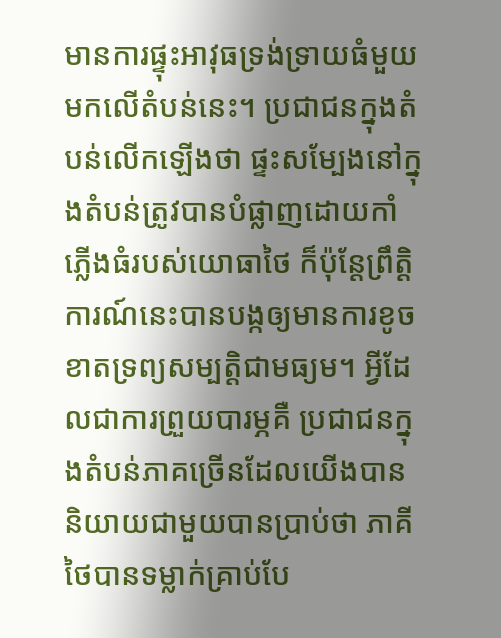មានការផ្ទុះអាវុធទ្រង់ទ្រាយធំមួយមកលើតំបន់នេះ។ ប្រជាជនក្នុងតំបន់លើកឡើងថា ផ្ទះសម្បែងនៅក្នុងតំបន់ត្រូវបានបំផ្លាញដោយកាំភ្លើងធំរបស់យោធាថៃ ក៏ប៉ុន្តែព្រឹត្តិការណ៍នេះបានបង្កឲ្យមានការខូចខាតទ្រព្យសម្បត្តិជាមធ្យម។ អ្វីដែលជាការព្រួយបារម្ភគឺ ប្រជាជនក្នុងតំបន់ភាគច្រើនដែលយើងបាននិយាយជាមួយបានប្រាប់ថា ភាគីថៃបានទម្លាក់គ្រាប់បែ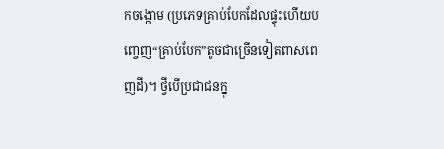កចង្កោម (ប្រភេទគ្រាប់បែកដែលផ្ទុះហើយបញ្ចេញ“គ្រាប់បែក”តូចជាច្រើនទៀតពាសពេញដី)។ ថ្វីបើប្រជាជនក្នុ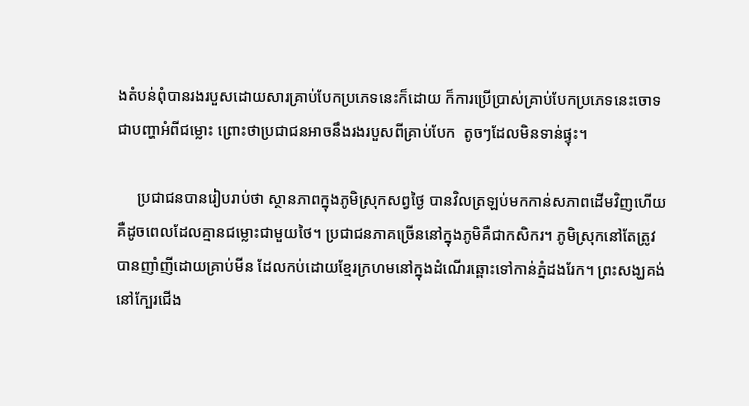ងតំបន់ពុំបានរងរបួសដោយសារគ្រាប់បែកប្រភេទនេះក៏ដោយ ក៏ការប្រើប្រាស់គ្រាប់បែកប្រភេទនេះចោទជាបញ្ហាអំពីជម្លោះ ព្រោះថាប្រជាជនអាចនឹងរងរបួសពីគ្រាប់បែក  តូចៗដែលមិនទាន់ផ្ទុះ។

     ប្រជាជនបានរៀបរាប់ថា ស្ថានភាពក្នុងភូមិស្រុកសព្វថ្ងៃ បានវិលត្រឡប់មកកាន់សភាពដើមវិញហើយ គឺដូចពេលដែលគ្មានជម្លោះជាមួយថៃ។ ប្រជាជនភាគច្រើននៅក្នុងភូមិគឺជាកសិករ។ ភូមិស្រុកនៅតែត្រូវបានញាំញីដោយគ្រាប់មីន ដែលកប់ដោយខ្មែរក្រហមនៅក្នុងដំណើរឆ្ពោះទៅកាន់ភ្នំដងរែក។ ព្រះសង្ឃគង់នៅក្បែរជើង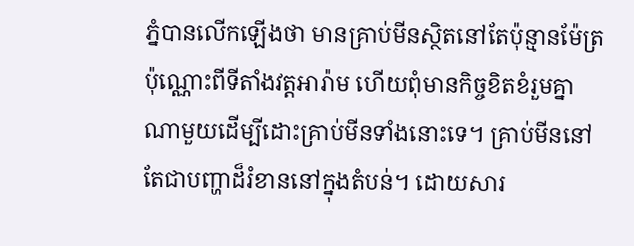ភ្នំបានលើកឡើងថា មានគ្រាប់មីនស្ថិតនៅតែប៉ុន្មានម៉ែត្រប៉ុណ្ណោះពីទីតាំងវត្តអារ៉ាម ហើយពុំមានកិច្ចខិតខំរួមគ្នាណាមួយដើម្បីដោះគ្រាប់មីនទាំងនោះទេ។ គ្រាប់មីននៅតែជាបញ្ហាដ៏រំខាននៅក្នុងតំបន់។ ដោយសារ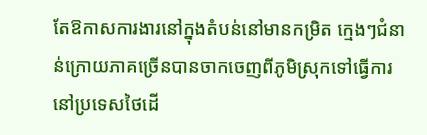តែឱកាសការងារនៅក្នុងតំបន់នៅមានកម្រិត ក្មេងៗជំនាន់ក្រោយភាគច្រើនបានចាកចេញពីភូមិស្រុកទៅធ្វើការនៅប្រទេសថៃដើ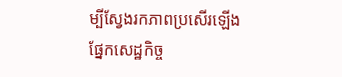ម្បីស្វែងរកភាពប្រសើរឡើងផ្នែកសេដ្ឋកិច្ច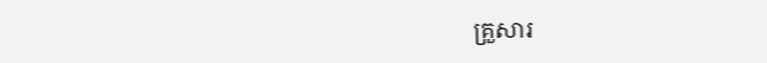គ្រួសារ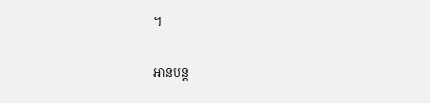។

អានបន្ត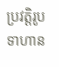ប្រវត្តិរូបទាហាន